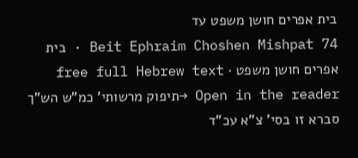בית אפרים חושן משפט עד
Beit Ephraim Choshen Mishpat 74 · בית אפרים חושן משפט · free full Hebrew text
Open in the reader →תיפוק מרשותי' כמ"ש הש"ך סברא זו בסי' צ"א עכ"ד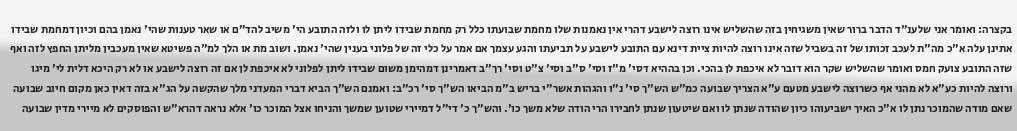בקצרה: ואומר אני שלענ"ד הדבר ברור שאין משגיחין בזה שהשליש אינו רוצה לישבע דהרי אין נאמנות שלו מחמת שבועתו כלל רק מחמת שבידו ליתן לו ולזה התובע הי' משיב להד"ם או שאר טענות שהי' נאמן בהם וכיון דמחמת שבידו אתינן עלה א"כ מה"ת לעכב זכותו של זה בשביל שזה אינו רוצה להיות ציית דינא עם התובע לישבע על תביעתו והגע עצמך אם אמר על כלי זה של פלוני בענין שהי' נאמן. ושוב מת או הלך למ"ה פשיטא שאין מעכבין מליתן החפץ לזה ואף שזה התובע צועק חמס ואומר שהשליש שקר הוא דובר לא איכפת לן בהכי. וכן בההיא דסי' מ"ז וסי' ס"ב וסי' צ"ט וסי' רך"ב דאמרינן דמהימן משום שבידו ליתן לפלוני לא איכפת לן אם זה רוצה לישבע או לא רק היכא דלית לי' מיגו ורוצה להיות כע"א לא מהני אף כשרוצה לישבע מטעם ע"א הצריך שבועה כמ"ש הש"ך סי' נ"ו והגהות אשר"י בריש ב"מ הביאו הש"ך סי' רכ"ב: ואמנם הש"ך הביא דברי המעדני מלך שהקשה על הג"א בזה דאין כאן מקום חיוב שבועה שאם מודה שהמוכר נתן לו א"כ האיך ישביעוהו כיון שהודה שנתן לו ואם שיטעון שנתן לחבירו הרי הודה שלא משך כו'. והש"ך כ' די"ל דמיירי שטוען שמשך והניחו אצל המוכר כו' אלא נראה דהרא"ש והפוסקים לא מיירי מדין שבועה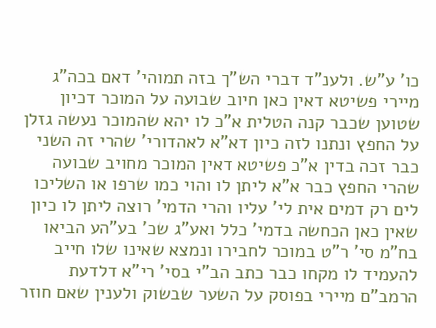כו' ע"ש. ולענ"ד דברי הש"ך בזה תמוהי' דאם בכה"ג מיירי פשיטא דאין כאן חיוב שבועה על המוכר דכיון שטוען שכבר קנה הטלית א"כ לו יהא שהמוכר נעשה גזלן על החפץ ונתנו לזה כיון דא"א לאהדורי' שהרי זה השני כבר זכה בדין א"כ פשיטא דאין המוכר מחויב שבועה שהרי החפץ כבר א"א ליתן לו והוי כמו שרפו או השליכו לים רק דמים אית לי' עליו והרי הדמי' רוצה ליתן לו כיון שאין כאן הכחשה בדמי' כלל ואע"ג שכ' בע"הע הביאו בח"מ סי' ר"ט במוכר לחבירו ונמצא שאינו שלו חייב להעמיד לו מקחו כבר כתב הב"י בסי' רי"א דלדעת הרמב"ם מיירי בפוסק על השער שבשוק ולענין שאם חוזר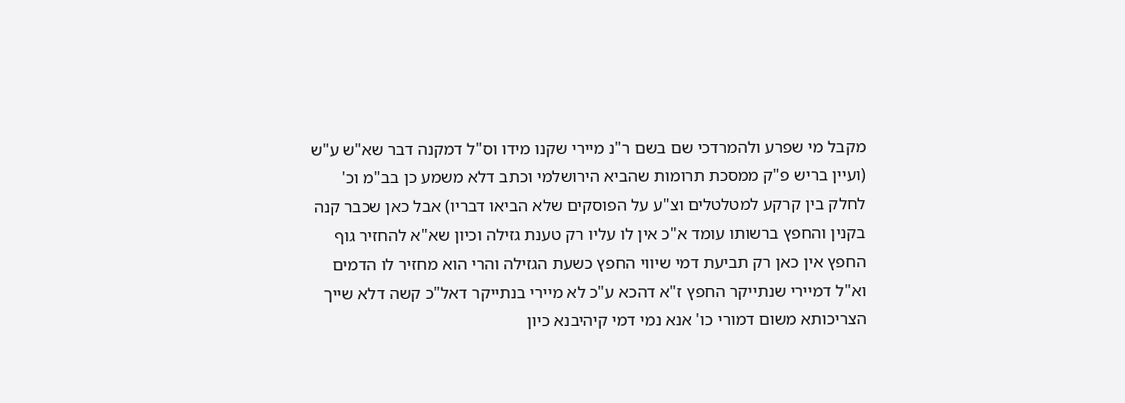מקבל מי שפרע ולהמרדכי שם בשם ר"נ מיירי שקנו מידו וס"ל דמקנה דבר שא"ש ע"ש (ועיין בריש פ"ק ממסכת תרומות שהביא הירושלמי וכתב דלא משמע כן בב"מ וכ' לחלק בין קרקע למטלטלים וצ"ע על הפוסקים שלא הביאו דבריו) אבל כאן שכבר קנה בקנין והחפץ ברשותו עומד א"כ אין לו עליו רק טענת גזילה וכיון שא"א להחזיר גוף החפץ אין כאן רק תביעת דמי שיווי החפץ כשעת הגזילה והרי הוא מחזיר לו הדמים וא"ל דמיירי שנתייקר החפץ ז"א דהכא ע"כ לא מיירי בנתייקר דאל"כ קשה דלא שייך הצריכותא משום דמורי כו' אנא נמי דמי קיהיבנא כיון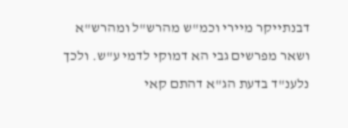דבנתייקר מיירי וכמ"ש מהרש"ל ומהרש"א ושאר מפרשים גבי הא דמוקי לדמי ע"ש. ולכך נלענ"ד בדעת הג"א דהתם קאי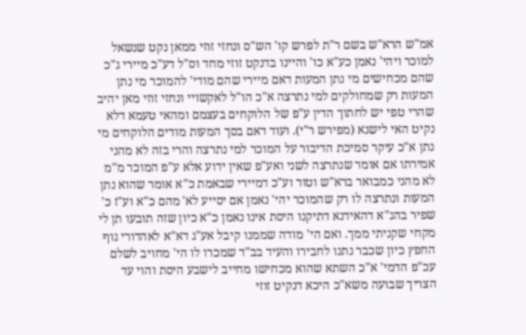אמ"ש הרא"ש בשם ר"ת לפרש קו' הש"ס ונחזי זוזי ממאן נקט שנשאל למוכר ויהי' נאמן כע"א כו' והיינו בדנקט זוזי מחד וס"ל דע"כ מיירי ג"כ שהם מכחישים מי נתן המעות דאם מיירי שהם מודי' להמוכר מי נתן המעות רק שמחולקים למי נתרצה א"כ הו"ל לאקשויי ונחזי זוזי מאן יהיב שהרי טפי יש לחתוך הדין ע"פ של הלוקחים בעצמם ומהאי טעמא דלא נקיט האי לישנא (מפירש ר"י). ועוד דאם בסך המעות מודים הלוקחים מי נתן א"כ עיקר סמיכת הדיבור על המוכר למי נתרצה והרי בזה לא מהני אמירתו אם אומר שנתרצה לשני ואע"פ שאין ידוע אלא ע"פ המוכר מ"מ לא מהני כמבואר ברא"ש וטור וע"כ דמיירי שבאמת כ"א אומר שהוא נתן המעות ונתרצה לו רק שהמוכר יהי' נאמן אם יסייע לא' מהם כ"א וע"ז כ' שפיר בהג"א דהאידנא דתיקנו היסת אינו נאמן כ"א כיון שזה תובעו תן לי מקחי שקניתי ממך. ואם הי' מודה שממנו קיבל אע"ג דא"א לאהדורי גוף החפץ כיון שכבר נתנו לחבירו והעיד בב"ד שמכרו לו הי' מחויב לשלם עכ"פ הדמי' א"כ השתא שהוא מכחישו מחייב לישבע היסת והוי עד הצריך שבועה משא"כ היכא דנקיט זוזי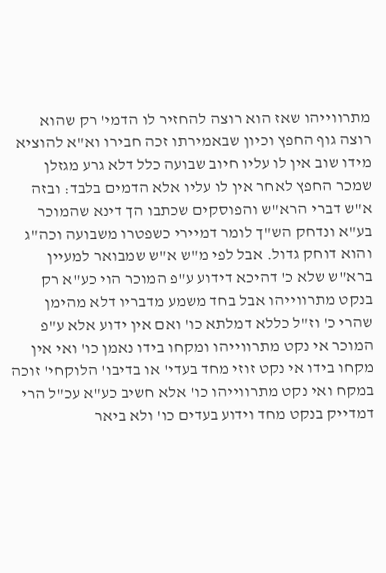מתרווייהו שאז הוא רוצה להחזיר לו הדמי' רק שהוא רוצה גוף החפץ וכיון שבאמירתו זכה חבירו וא"א להוציא מידו שוב אין לו עליו חיוב שבועה כלל דלא גרע מגזלן שמכר החפץ לאחר אין לו עליו אלא הדמים בלבד: ובזה א"ש דברי הרא"ש והפוסקים שכתבו הך דינא שהמוכר בע"א ונדחק הש"ך לומר דמיירי כשפטרו משבועה וכה"ג והוא דוחק גדול. אבל לפי מ"ש א"ש שמבואר למעיין ברא"ש שלא כ' דהיכא דידוע ע"פ המוכר הוי כע"א רק בנקט מתרווייהו אבל בחד משמע מדבריו דלא מהימן שהרי כ' וז"ל כללא דמלתא כו' ואם אין ידוע אלא ע"פ המוכר אי נקט מתרווייהו ומקחו בידו נאמן כו' ואי אין מקחו בידו אי נקט זוזי מחד בעדי' או בדיבו' הלוקחי' זוכה במקח ואי נקט מתרווייהו כו' אלא חשיב כע"א עכ"ל הרי דמדייק בנקט מחד וידוע בעדים כו' ולא ביאר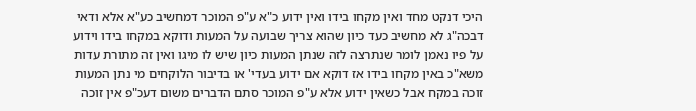היכי דנקט מחד ואין מקחו בידו ואין ידוע כ"א ע"פ המוכר דמחשיב כע"א אלא ודאי דבכה"ג לא מחשיב כעד כיון שהוא צריך שבועה על המעות ודוקא במקחו בידו וידוע על פיו נאמן לומר שנתרצה לזה שנתן המעות כיון שיש לו מיגו ואין זה מתורת עדות משא"כ באין מקחו בידו אז דוקא אם ידוע בעדי' או בדיבור הלוקחים מי נתן המעות זוכה במקח אבל כשאין ידוע אלא ע"פ המוכר סתם הדברים משום דעכ"פ אין זוכה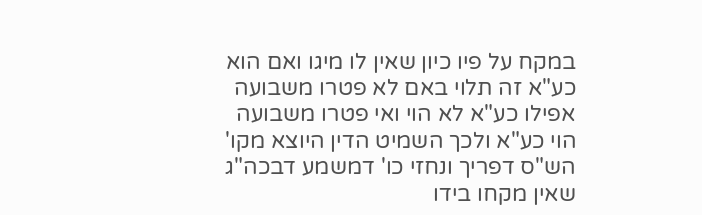במקח על פיו כיון שאין לו מיגו ואם הוא כע"א זה תלוי באם לא פטרו משבועה אפילו כע"א לא הוי ואי פטרו משבועה הוי כע"א ולכך השמיט הדין היוצא מקו' הש"ס דפריך ונחזי כו' דמשמע דבכה"ג שאין מקחו בידו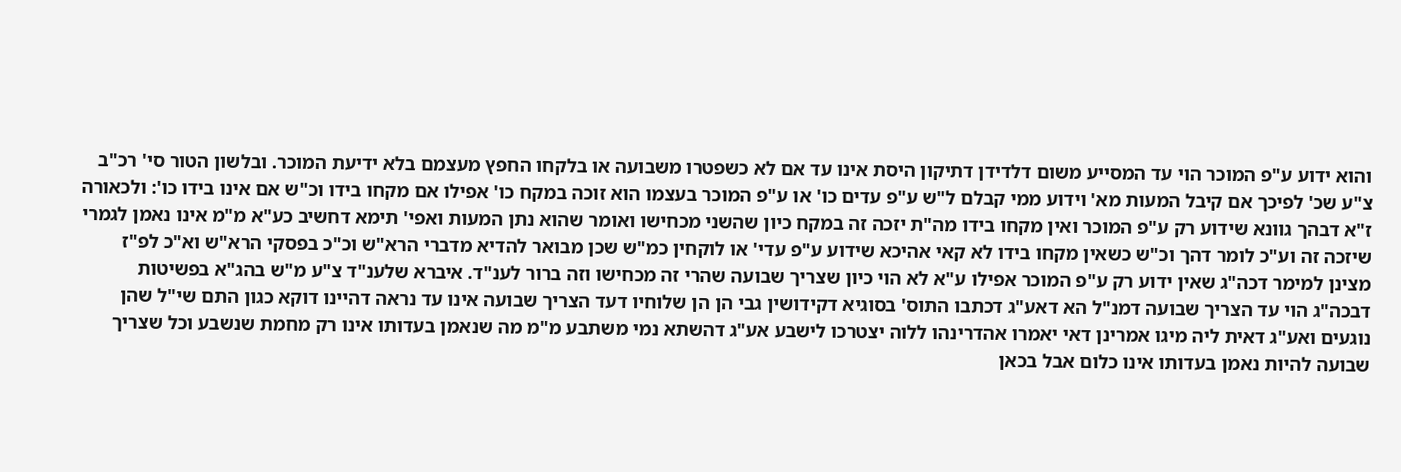והוא ידוע ע"פ המוכר הוי עד המסייע משום דלדידן דתיקון היסת אינו עד אם לא כשפטרו משבועה או בלקחו החפץ מעצמם בלא ידיעת המוכר. ובלשון הטור סי' רכ"ב צ"ע שכ' לפיכך אם קיבל המעות מא' וידוע ממי קבלם ל"ש ע"פ עדים כו' או ע"פ המוכר בעצמו הוא זוכה במקח כו' אפילו אם מקחו בידו וכ"ש אם אינו בידו כו': ולכאורה ז"א דבהך גוונא שידוע רק ע"פ המוכר ואין מקחו בידו מה"ת יזכה זה במקח כיון שהשני מכחישו ואומר שהוא נתן המעות ואפי' תימא דחשיב כע"א מ"מ אינו נאמן לגמרי שיזכה זה וע"כ לומר דהך וכ"ש כשאין מקחו בידו לא קאי אהיכא שידוע ע"פ עדי' או לוקחין כמ"ש שכן מבואר להדיא מדברי הרא"ש וכ"כ בפסקי הרא"ש וא"כ לפ"ז מצינן למימר דכה"ג שאין ידוע רק ע"פ המוכר אפילו ע"א לא הוי כיון שצריך שבועה שהרי זה מכחישו וזה ברור לענ"ד. איברא שלענ"ד צ"ע מ"ש בהג"א בפשיטות דבכה"ג הוי עד הצריך שבועה דמנ"ל הא דאע"ג דכתבו התוס' בסוגיא דקידושין גבי הן הן שלוחיו דעד הצריך שבועה אינו עד נראה דהיינו דוקא כגון התם שי"ל שהן נוגעים ואע"ג דאית ליה מיגו אמרינן דאי יאמרו אהדרינהו ללוה יצטרכו לישבע אע"ג דהשתא נמי משתבע מ"מ מה שנאמן בעדותו אינו רק מחמת שנשבע וכל שצריך שבועה להיות נאמן בעדותו אינו כלום אבל בכאן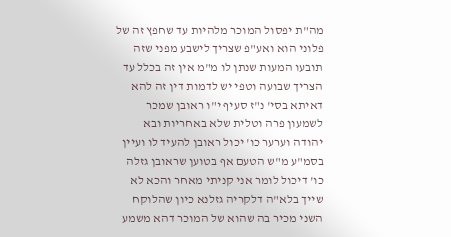מה"ת יפסול המוכר מלהיות עד שחפץ זה של פלוני הוא ואע"פ שצריך לישבע מפני שזה תובעו המעות שנתן לו מ"מ אין זה בכלל עד הצריך שבועה וטפי יש לדמות דין זה להא דאיתא בסי' נ"ז סעיף י"ו ראובן שמכר לשמעון פרה וטלית שלא באחריות ובא יהודה וערער כו' יכול ראובן להעיד לו ועיין בסמ"ע מ"ש הטעם אף בטוען שראובן גזלה כו' דיכול לומר אני קניתי מאחר והכא לא שייך בלא"ה דלקריה גזלנא כיון שהלוקח השני מכיר בה שהוא של המוכר דהא משמע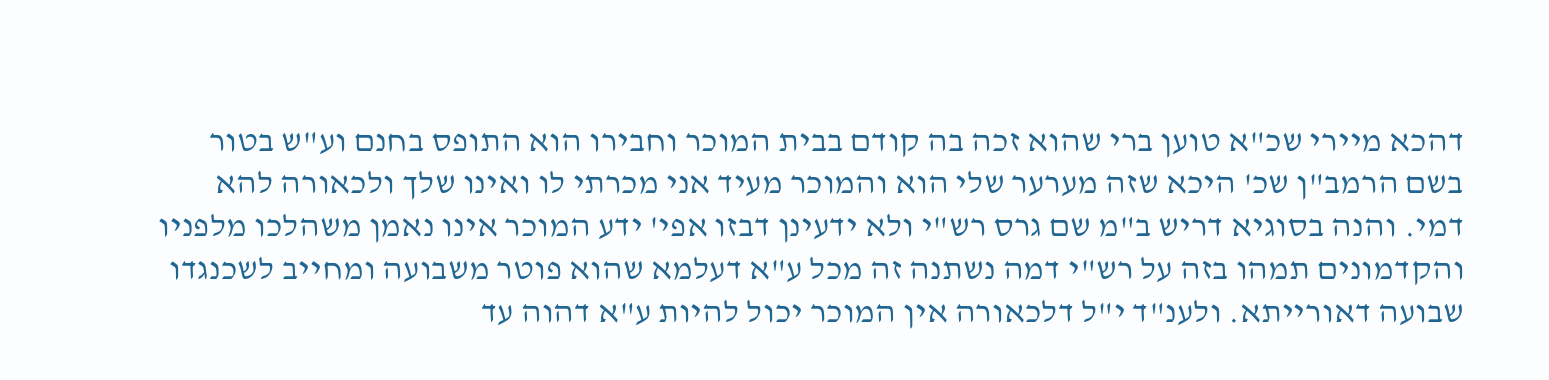דהכא מיירי שכ"א טוען ברי שהוא זכה בה קודם בבית המוכר וחבירו הוא התופס בחנם וע"ש בטור בשם הרמב"ן שכ' היכא שזה מערער שלי הוא והמוכר מעיד אני מכרתי לו ואינו שלך ולכאורה להא דמי. והנה בסוגיא דריש ב"מ שם גרס רש"י ולא ידעינן דבזו אפי' ידע המוכר אינו נאמן משהלכו מלפניו והקדמונים תמהו בזה על רש"י דמה נשתנה זה מכל ע"א דעלמא שהוא פוטר משבועה ומחייב לשכנגדו שבועה דאורייתא. ולענ"ד י"ל דלכאורה אין המוכר יכול להיות ע"א דהוה עד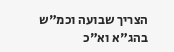הצריך שבועה וכמ"ש בהג"א וא"כ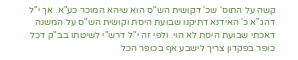קשה על התוס' שכ' דקושית הש"ס הוא שיהא המוכר כע"א. אך י"ל דהג"א כ' האידנא דתיקנו שבועת היסת וקושית הש"ס על המשנה דאכתי שבועת היסת לא הוי. ולפי זה י"ל דרש"י לשיטתו בב"ק דכל כופר בפקדון צריך לישבע אף בכופר הכל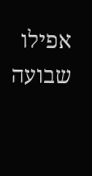אפילו שבועה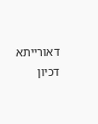דאורייתא דכיון